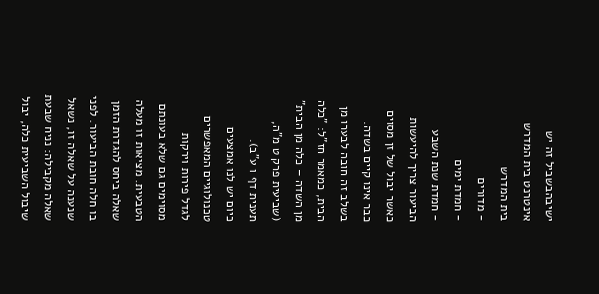ישיבהבשביל זה יש אינטרנט בית המדרש
בית המדרש
- מדורים
- חמדת ימים
- חמדת שנת השבע
הביעור צריך להיעשות כאשר יבול של זן מסוים כבר אינו קיים בשדה. בשלב זה חובה לבערו מן הבית, כמאמר חז"ל: "כלה מן השדה – כלה מן הבית" (שביעית פרק ט מ"ה, תענית דף ו ע"ב).
כיום יש לנו אמצעים טכנולוגיים המאפשרים לגדל פירות וירקות מסוימים גם שלא בעונתם הטבעית. מציאות זו מעלה שאלה ביחס להגדרת הזמן בו חלה חובת הביעור. לפני שנענה על שאלה זו, נשאל שאלה מקבילה: נניח שבעת שיבול השביעית כלה, יבול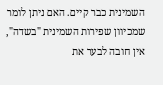השמינית כבר קיים. האם ניתן לומר שמכיוון שפירות השמינית "בשדה", אין חובה לבער את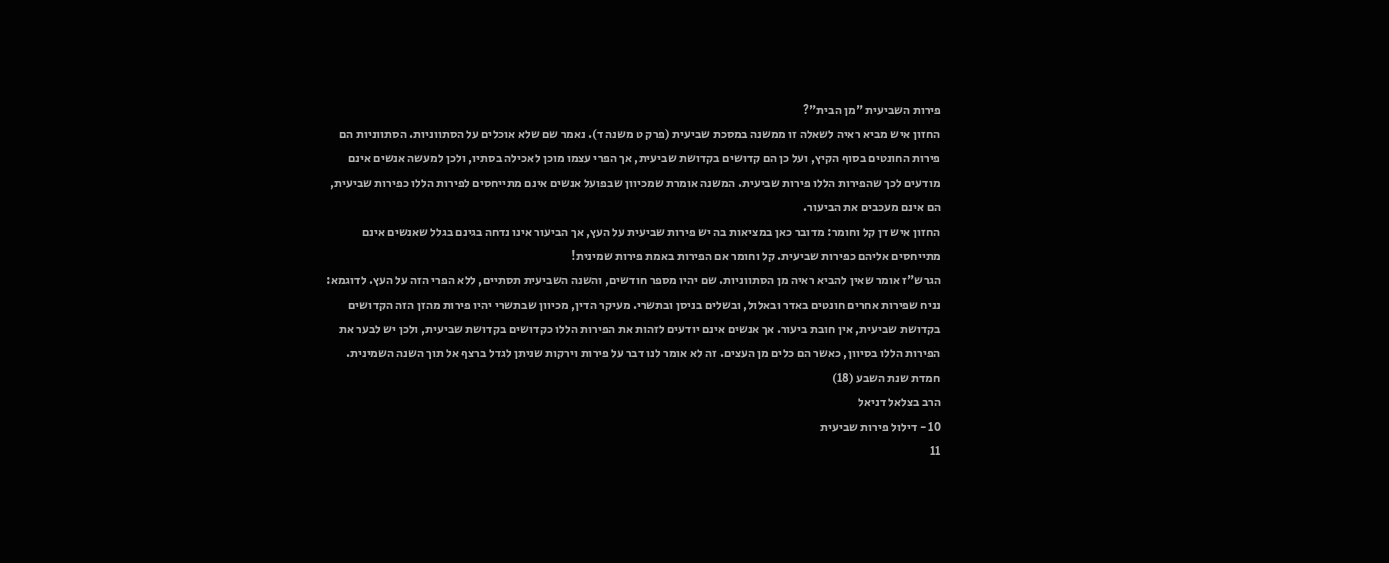פירות השביעית "מן הבית"?
החזון איש מביא ראיה לשאלה זו ממשנה במסכת שביעית (פרק ט משנה ד). נאמר שם שלא אוכלים על הסתווניות. הסתווניות הם פירות החונטים בסוף הקיץ, ועל כן הם קדושים בקדושת שביעית, אך הפרי עצמו מוכן לאכילה בסתיו, ולכן למעשה אנשים אינם מודעים לכך שהפירות הללו פירות שביעית. המשנה אומרת שמכיוון שבפועל אנשים אינם מתייחסים לפירות הללו כפירות שביעית, הם אינם מעכבים את הביעור.
החזון איש דן קל וחומר: מדובר כאן במציאות בה יש פירות שביעית על העץ, אך הביעור אינו נדחה בגינם בגלל שאנשים אינם מתייחסים אליהם כפירות שביעית. קל וחומר אם הפירות באמת פירות שמינית!
הגרש"ז אומר שאין להביא ראיה מן הסתווניות. שם יהיו מספר חודשים, והשנה השביעית תסתיים, ללא הפרי הזה על העץ. לדוגמא: נניח שפירות אחרים חונטים באדר ובאלול, ובשלים בניסן ובתשרי. מעיקר הדין, מכיוון שבתשרי יהיו פירות מהזן הזה הקדושים בקדושת שביעית, אין חובת ביעור. אך אנשים אינם יודעים לזהות את הפירות הללו כקדושים בקדושת שביעית, ולכן יש לבער את הפירות הללו בסיוון, כאשר הם כלים מן העצים. זה לא אומר לנו דבר על פירות וירקות שניתן לגדל ברצף אל תוך השנה השמינית.
חמדת שנת השבע (18)
הרב בצלאל דניאל
10 - דילול פירות שביעית
11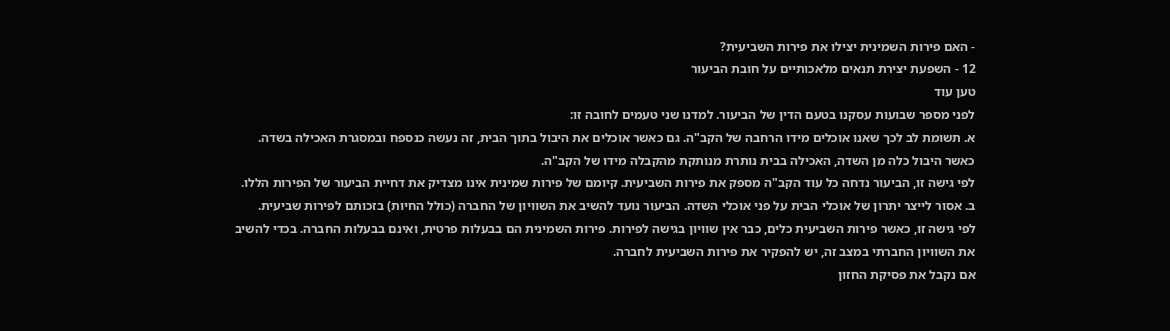- האם פירות השמינית יצילו את פירות השביעית?
12 - השפעת יצירת תנאים מלאכותיים על חובת הביעור
טען עוד
לפני מספר שבועות עסקנו בטעם הדין של הביעור. למדנו שני טעמים לחובה זו:
א. תשומת לב לכך שאנו אוכלים מידו הרחבה של הקב"ה. גם כאשר אוכלים את היבול בתוך הבית, זה נעשה כנספח ובמסגרת האכילה בשדה. כאשר היבול כלה מן השדה, האכילה בבית נותרת מנותקת מהקבלה מידו של הקב"ה.
לפי גישה זו, הביעור נדחה כל עוד הקב"ה מספק את פירות השביעית. קיומם של פירות שמינית אינו מצדיק את דחיית הביעור של הפירות הללו.
ב. אסור לייצר יתרון של אוכלי הבית על פני אוכלי השדה. הביעור נועד להשיב את השוויון של החברה (כולל החיות) בזכותם לפירות שביעית.
לפי גישה זו, כאשר פירות השביעית כלים, כבר אין שוויון בגישה לפירות. פירות השמינית הם בבעלות פרטית, ואינם בבעלות החברה. בכדי להשיב את השוויון החברתי במצב זה, יש להפקיר את פירות השביעית לחברה.
אם נקבל את פסיקת החזון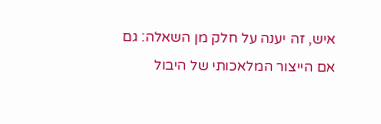איש, זה יענה על חלק מן השאלה: גם אם הייצור המלאכותי של היבול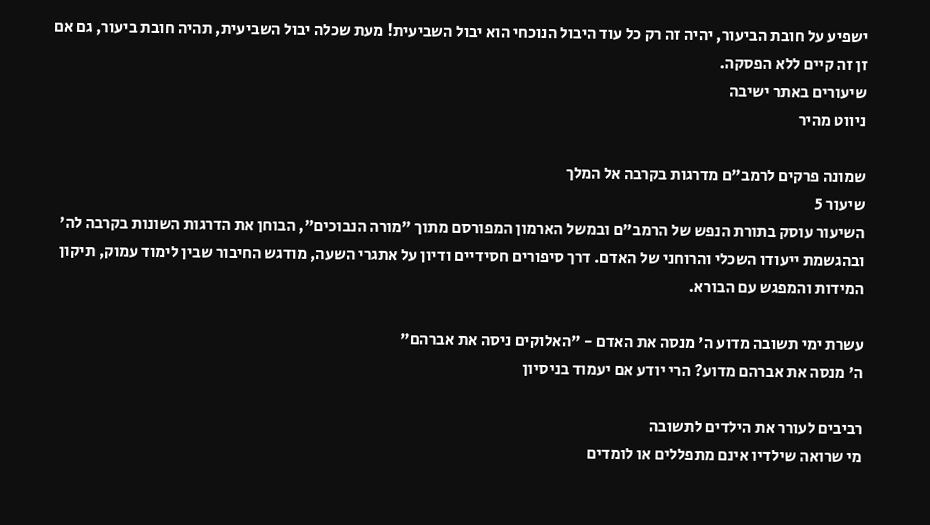ישפיע על חובת הביעור, יהיה זה רק כל עוד היבול הנוכחי הוא יבול השביעית! מעת שכלה יבול השביעית, תהיה חובת ביעור, גם אם זן זה קיים ללא הפסקה.
שיעורים באתר ישיבה
ניווט מהיר

שמונה פרקים לרמב"ם מדרגות בקרבה אל המלך
שיעור 5
השיעור עוסק בתורת הנפש של הרמב"ם ובמשל הארמון המפורסם מתוך "מורה הנבוכים", הבוחן את הדרגות השונות בקרבה לה' ובהגשמת ייעודו השכלי והרוחני של האדם. דרך סיפורים חסידיים ודיון על אתגרי השעה, מודגש החיבור שבין לימוד עמוק, תיקון המידות והמפגש עם הבורא.

עשרת ימי תשובה מדוע ה' מנסה את האדם - "האלוקים ניסה את אברהם"
ה' מנסה את אברהם מדוע? הרי יודע אם יעמוד בניסיון

רביבים לעורר את הילדים לתשובה
מי שרואה שילדיו אינם מתפללים או לומדים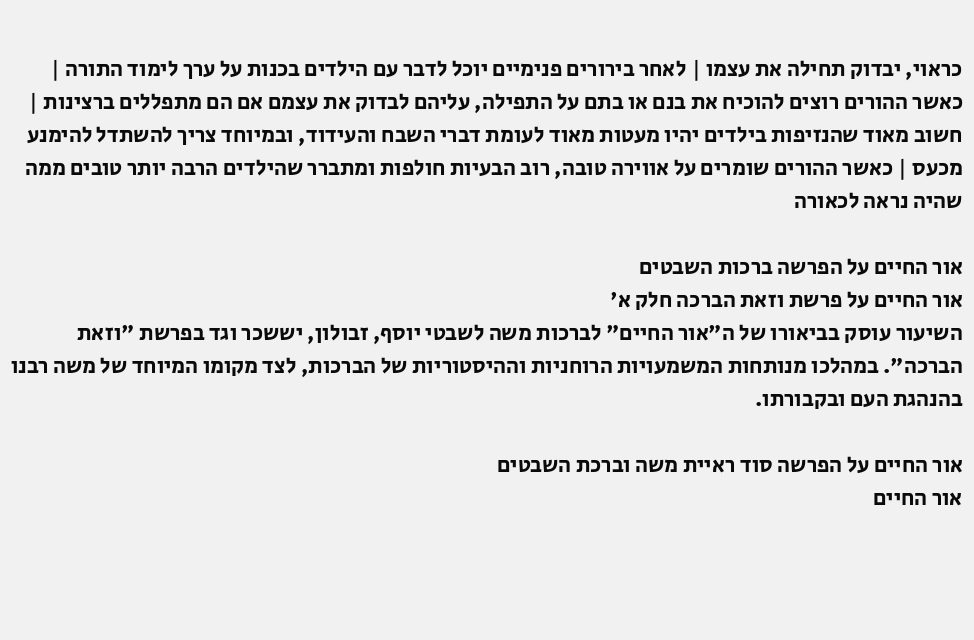כראוי, יבדוק תחילה את עצמו | לאחר בירורים פנימיים יוכל לדבר עם הילדים בכנות על ערך לימוד התורה | כאשר ההורים רוצים להוכיח את בנם או בתם על התפילה, עליהם לבדוק את עצמם אם הם מתפללים ברצינות | חשוב מאוד שהנזיפות בילדים יהיו מעטות מאוד לעומת דברי השבח והעידוד, ובמיוחד צריך להשתדל להימנע מכעס | כאשר ההורים שומרים על אווירה טובה, רוב הבעיות חולפות ומתברר שהילדים הרבה יותר טובים ממה שהיה נראה לכאורה

אור החיים על הפרשה ברכות השבטים
אור החיים על פרשת וזאת הברכה חלק א'
השיעור עוסק בביאורו של ה"אור החיים" לברכות משה לשבטי יוסף, זבולון, יששכר וגד בפרשת "וזאת הברכה". במהלכו מנותחות המשמעויות הרוחניות וההיסטוריות של הברכות, לצד מקומו המיוחד של משה רבנו בהנהגת העם ובקבורתו.

אור החיים על הפרשה סוד ראיית משה וברכת השבטים
אור החיים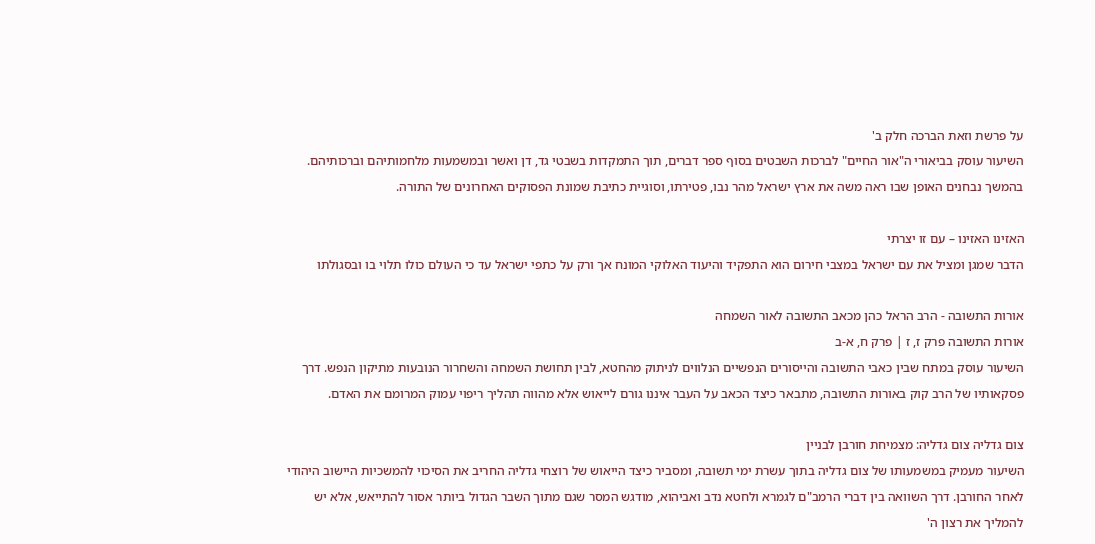על פרשת וזאת הברכה חלק ב'
השיעור עוסק בביאורי ה"אור החיים" לברכות השבטים בסוף ספר דברים, תוך התמקדות בשבטי גד, דן ואשר ובמשמעות מלחמותיהם וברכותיהם. בהמשך נבחנים האופן שבו ראה משה את ארץ ישראל מהר נבו, פטירתו, וסוגיית כתיבת שמונת הפסוקים האחרונים של התורה.

האזינו האזינו – עם זו יצרתי
הדבר שמגן ומציל את עם ישראל במצבי חירום הוא התפקיד והיעוד האלוקי המונח אך ורק על כתפי ישראל עד כי העולם כולו תלוי בו ובסגולתו

אורות התשובה - הרב הראל כהן מכאב התשובה לאור השמחה
אורות התשובה פרק ז, ז | פרק ח, א-ב
השיעור עוסק במתח שבין כאבי התשובה והייסורים הנפשיים הנלווים לניתוק מהחטא, לבין תחושת השמחה והשחרור הנובעות מתיקון הנפש. דרך פסקאותיו של הרב קוק באורות התשובה, מתבאר כיצד הכאב על העבר איננו גורם לייאוש אלא מהווה תהליך ריפוי עמוק המרומם את האדם.

צום גדליה צום גדליה: מצמיחת חורבן לבניין
השיעור מעמיק במשמעותו של צום גדליה בתוך עשרת ימי תשובה, ומסביר כיצד הייאוש של רוצחי גדליה החריב את הסיכוי להמשכיות היישוב היהודי לאחר החורבן. דרך השוואה בין דברי הרמב"ם לגמרא ולחטא נדב ואביהוא, מודגש המסר שגם מתוך השבר הגדול ביותר אסור להתייאש, אלא יש להמליך את רצון ה'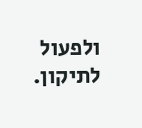ולפעול לתיקון.